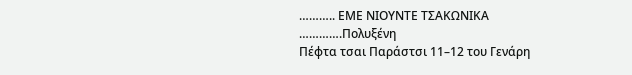……….. ΕΜΕ ΝΙΟΥΝΤΕ ΤΣΑΚΩΝΙΚΑ ………….Πολυξένη
Πέφτα τσαι Παράστσι 11–12 του Γενάρη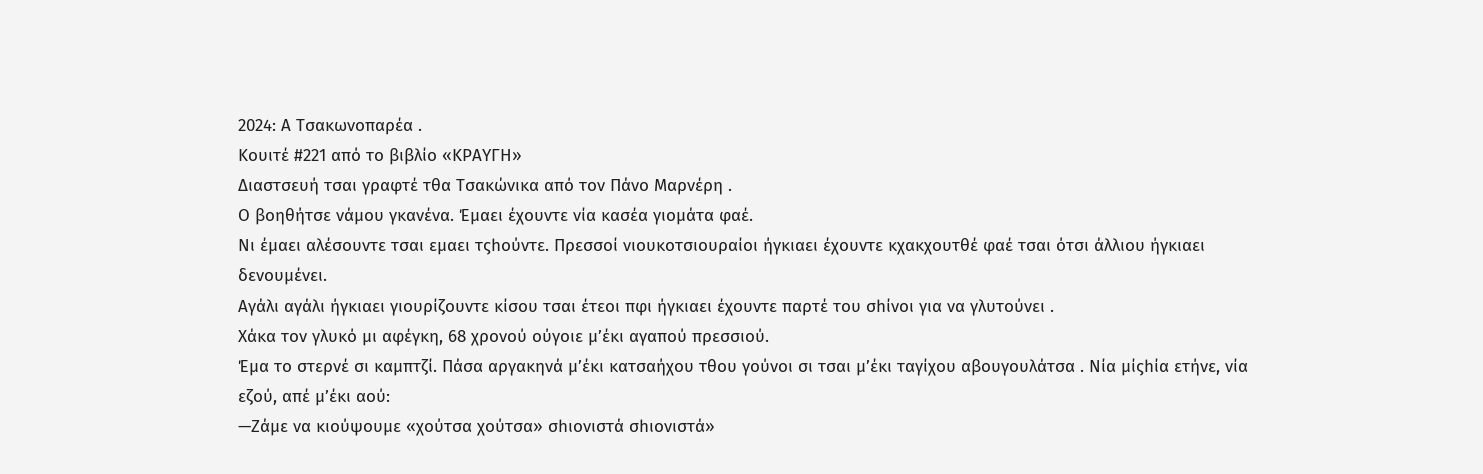2024: Α Τσακωνοπαρέα .
Κουιτέ #221 από το βιβλίο «ΚΡΑΥΓΗ»
Διαστσευή τσαι γραφτέ τθα Τσακώνικα από τον Πάνο Μαρνέρη .
Ο βοηθήτσε νάμου γκανένα. Έμαει έχουντε νία κασέα γιομάτα φαέ.
Νι έμαει αλέσουντε τσαι εμαει τςhούντε. Πρεσσοί νιουκοτσιουραίοι ήγκιαει έχουντε κχακχουτθέ φαέ τσαι ότσι άλλιου ήγκιαει δενουμένει.
Αγάλι αγάλι ήγκιαει γιουρίζουντε κίσου τσαι έτεοι πφι ήγκιαει έχουντε παρτέ του σhίνοι για να γλυτούνει .
Χάκα τον γλυκό μι αφέγκη, 68 χρονού ούγοιε μ’έκι αγαπού πρεσσιού.
Έμα το στερνέ σι καμπτζί. Πάσα αργακηνά μ’έκι κατσαήχου τθου γούνοι σι τσαι μ’έκι ταγίχου αβουγουλάτσα . Νία μίςhία ετήνε, νία εζού, απέ μ’έκι αού:
—Ζάμε να κιούψουμε «χούτσα χούτσα» σhιονιστά σhιονιστά»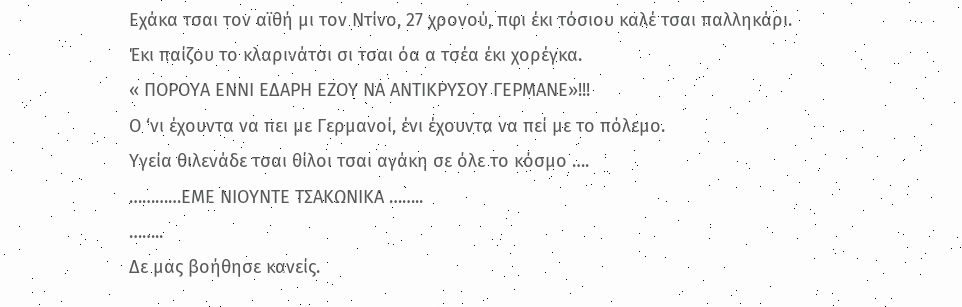Εχάκα τσαι τον αϊθή μι τον Ντίνο, 27 χρονού, πφι έκι τόσιου καλέ τσαι παλληκάρι. Έκι παίζου το κλαρινάτσι σι τσαι όα α τσέα έκι χορέγκα.
« ΠΟΡΟΥΑ ΕΝΝΙ ΕΔΑΡΗ ΕΖΟΥ ΝΑ ΑΝΤΙΚΡΥΣΟΥ ΓΕΡΜΑΝΕ»!!!
Ο ‘νι έχουντα να πει με Γερμανοί, ένι έχουντα να πεί με το πόλεμο.
Υγεία θιλενάδε τσαι θίλοι τσαι αγάκη σε όλε το κόσμο ….
…………ΕΜΕ ΝΙΟΥΝΤΕ ΤΣΑΚΩΝΙΚΑ ……..
……..
Δε μας βοήθησε κανείς.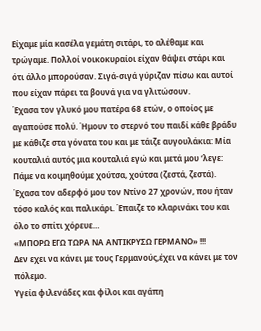Είχαμε μία κασέλα γεμάτη σιτάρι, το αλέθαμε και τρώγαμε. Πολλοί νοικοκυραίοι είχαν θάψει στάρι και ότι άλλο μπορούσαν. Σιγά-σιγά γύριζαν πίσω και αυτοί που είχαν πάρει τα βουνά για να γλιτώσουν.
Έχασα τον γλυκό μου πατέρα 68 ετών, ο οποίος με αγαπούσε πολύ. Ήμουν το στερνό του παιδί κάθε βράδυ με κάθιζε στα γόνατα του και με τάιζε αυγουλάκια: Μία κουταλιά αυτός μια κουταλιά εγώ και μετά μου ‘λεγε: Πάμε να κοιμηθούμε χούτσα, χούτσα (ζεστά, ζεστά).
Έχασα τον αδερφό μου τον Ντίνο 27 χρονών, που ήταν τόσο καλός και παλικάρι. Έπαιζε το κλαρινάκι του και όλο το σπίτι χόρευε…
«ΜΠΟΡΩ ΕΓΩ ΤΩΡΑ ΝΑ ΑΝΤΙΚΡΥΣΩ ΓΕΡΜΑΝΟ» !!!
Δεν εχει να κάνει με τους Γερμανούς,έχει να κάνει με τον πόλεμο.
Υγεία φιλενάδες και φίλοι και αγάπη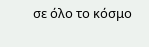σε όλο το κόσμο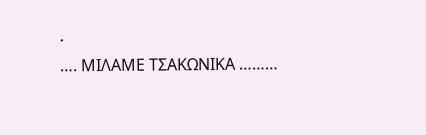.
…. ΜΙΛΑΜΕ ΤΣΑΚΩΝΙΚΑ ………